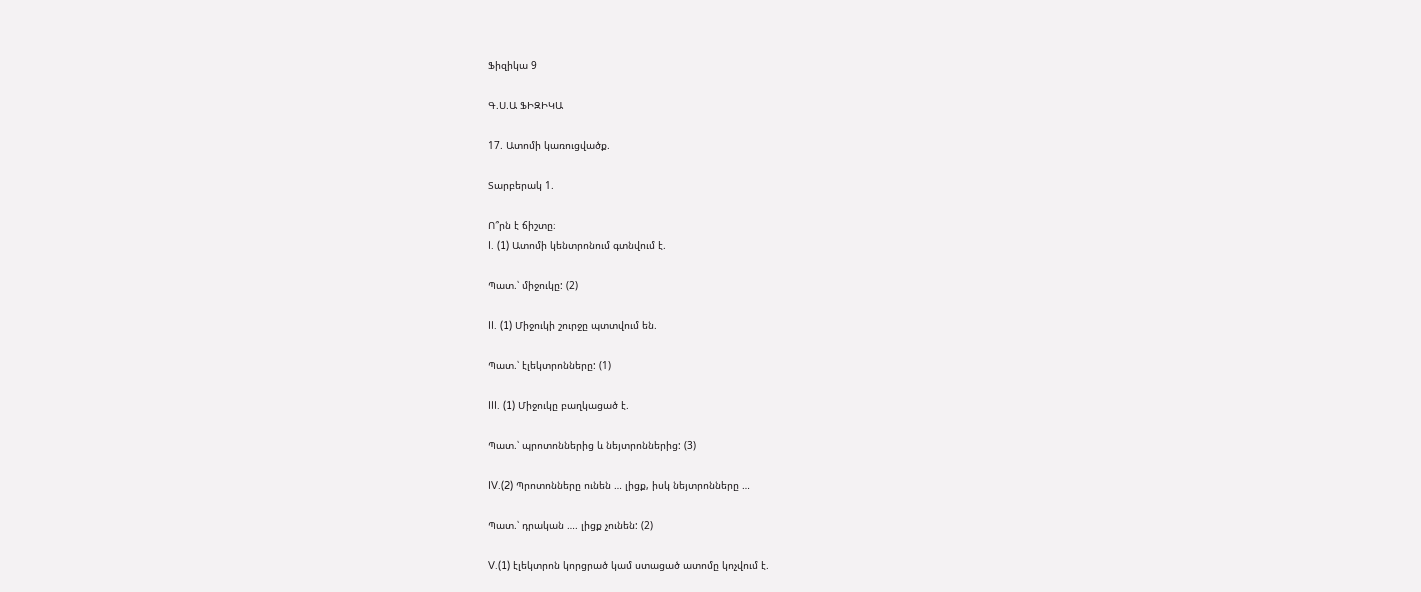Ֆիզիկա 9

Գ.Ս.Ա ՖԻԶԻԿԱ

17. Ատոմի կառուցվածք.

Տարբերակ 1.

Ո՞րն է ճիշտը։
I. (1) Ատոմի կենտրոնում գտնվում է.

Պատ.՝ միջուկը: (2)

II. (1) Միջուկի շուրջը պտտվում են.

Պատ.՝ էլեկտրոնները: (1)

III. (1) Միջուկը բաղկացած է.

Պատ.՝ պրոտոններից և նեյտրոններից: (3)

IV.(2) Պրոտոնները ունեն … լիցք, իսկ նեյտրոնները …

Պատ.՝ դրական …. լիցք չունեն: (2)

V.(1) էլեկտրոն կորցրած կամ ստացած ատոմը կոչվում է.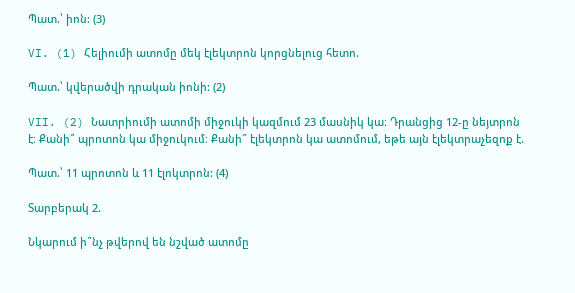Պատ.՝ իոն: (3)

VI. (1) Հելիումի ատոմը մեկ էլեկտրոն կորցնելուց հետո.

Պատ.՝ կվերածվի դրական իոնի: (2)

VII. (2) Նատրիումի ատոմի միջուկի կազմում 23 մասնիկ կա։ Դրանցից 12-ը նեյտրոն է։ Քանի՞ պրոտոն կա միջուկում։ Քանի՞ էլեկտրոն կա ատոմում, եթե այն էլեկտրաչեզոք է.

Պատ.՝ 11 պրոտոն և 11 էլոկտրոն: (4)

Տարբերակ 2.

Նկարում ի՞նչ թվերով են նշված ատոմը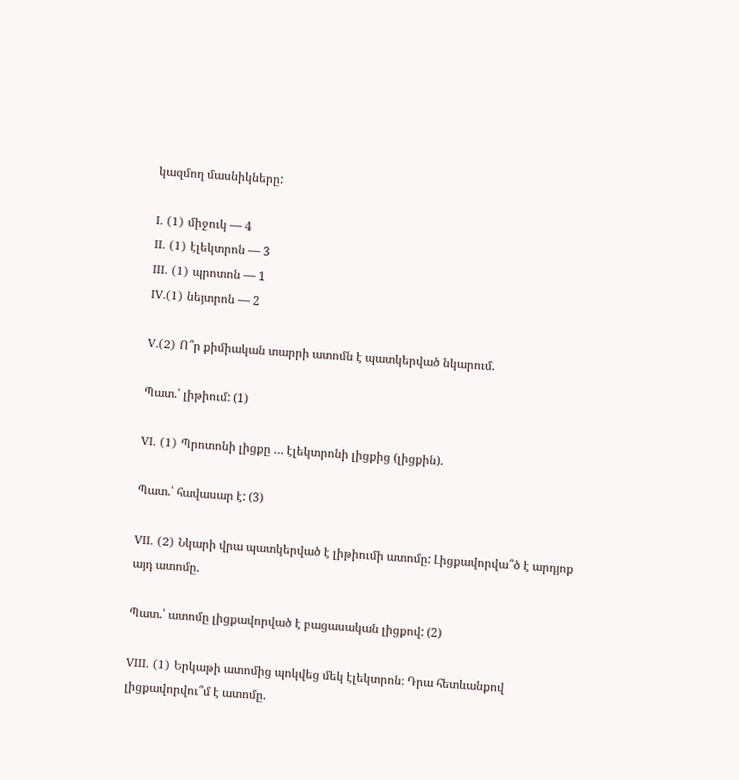կազմող մասնիկները:

I. (1) միջուկ — 4
II. (1) էլեկտրոն — 3
III. (1) պրոտոն — 1
IV.(1) նեյտրոն — 2

V.(2) Ո՞ր քիմիական տարրի ատոմն է պատկերված նկարում.

Պատ.՝ լիթիում: (1)

VI. (1) Պրոտոնի լիցքը … էլեկտրոնի լիցքից (լիցքին).

Պատ.՝ հավասար է: (3)

VII. (2) Նկարի վրա պատկերված է լիթիումի ատոմը: Լիցքավորվա՞ծ է արդյոք այդ ատոմը.

Պատ.՝ ատոմը լիցքավորված է բացասական լիցքով: (2)

VIII. (1) Երկաթի ատոմից պոկվեց մեկ էլեկտրոն։ Դրա հետևանքով լիցքավորվու՞մ է ատոմը.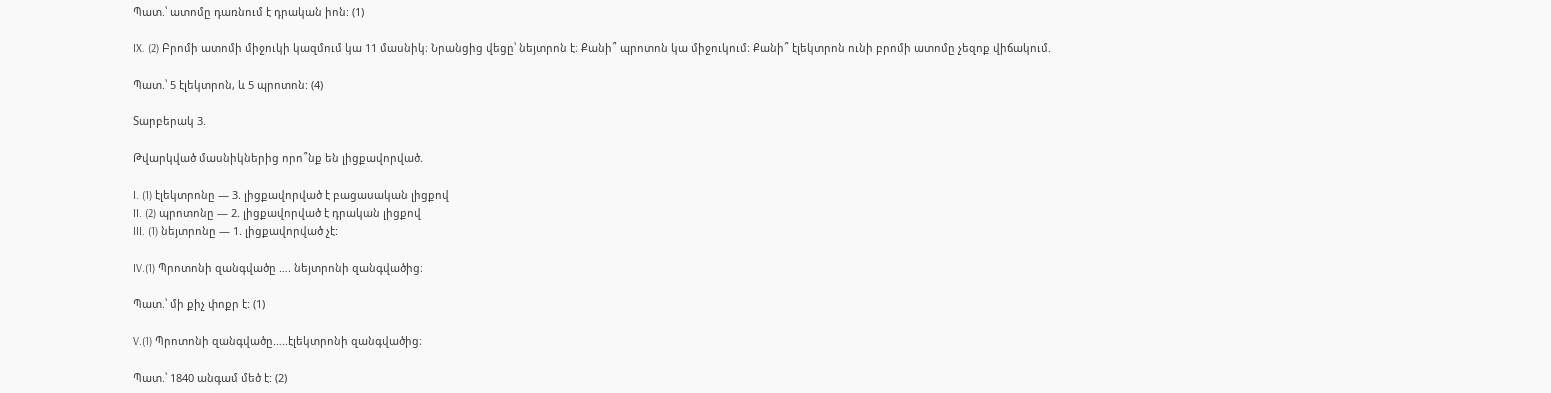Պատ.՝ ատոմը դառնում է դրական իոն: (1)

IX. (2) Բրոմի ատոմի միջուկի կազմում կա 11 մասնիկ։ Նրանցից վեցը՝ նեյտրոն է։ Քանի՞ պրոտոն կա միջուկում։ Քանի՞ էլեկտրոն ունի բրոմի ատոմը չեզոք վիճակում.

Պատ.՝ 5 էլեկտրոն, և 5 պրոտոն: (4)

Տարբերակ 3.

Թվարկված մասնիկներից որո՞նք են լիցքավորված.

I. (1) էլեկտրոնը — 3. լիցքավորված է բացասական լիցքով
II. (2) պրոտոնը — 2. լիցքավորված է դրական լիցքով
III. (1) նեյտրոնը — 1. լիցքավորված չէ:

IV.(1) Պրոտոնի զանգվածը …. նեյտրոնի զանգվածից։

Պատ.՝ մի քիչ փոքր է: (1)

V.(1) Պրոտոնի զանգվածը…..էլեկտրոնի զանգվածից։

Պատ.՝ 1840 անգամ մեծ է: (2)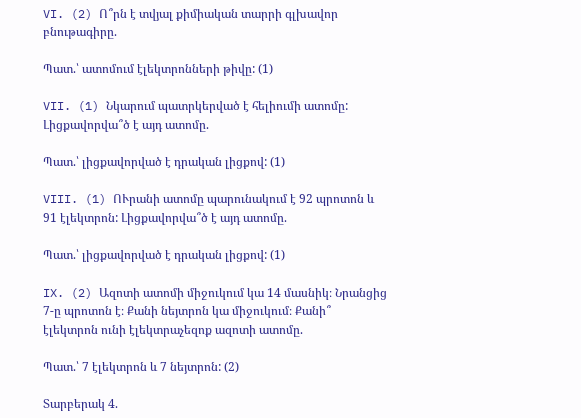VI. (2) Ո՞րն է տվյալ քիմիական տարրի գլխավոր բնութագիրը.

Պատ.՝ ատոմում էլեկտրոնների թիվը: (1)

VII. (1) Նկարում պատրկերված է հելիումի ատոմը: Լիցքավորվա՞ծ է այդ ատոմը.

Պատ.՝ լիցքավորված է դրական լիցքով: (1)

VIII. (1) ՈՒրանի ատոմը պարունակում է 92 պրոտոն և 91 էլեկտրոն: Լիցքավորվա՞ծ է այդ ատոմը.

Պատ.՝ լիցքավորված է դրական լիցքով: (1)

IX. (2) Ազոտի ատոմի միջուկում կա 14 մասնիկ։ Նրանցից 7-ը պրոտոն է։ Քանի նեյտրոն կա միջուկում։ Քանի՞ էլեկտրոն ունի էլեկտրաչեզոք ազոտի ատոմը.

Պատ.՝ 7 էլեկտրոն և 7 նեյտրոն: (2)

Տարբերակ 4.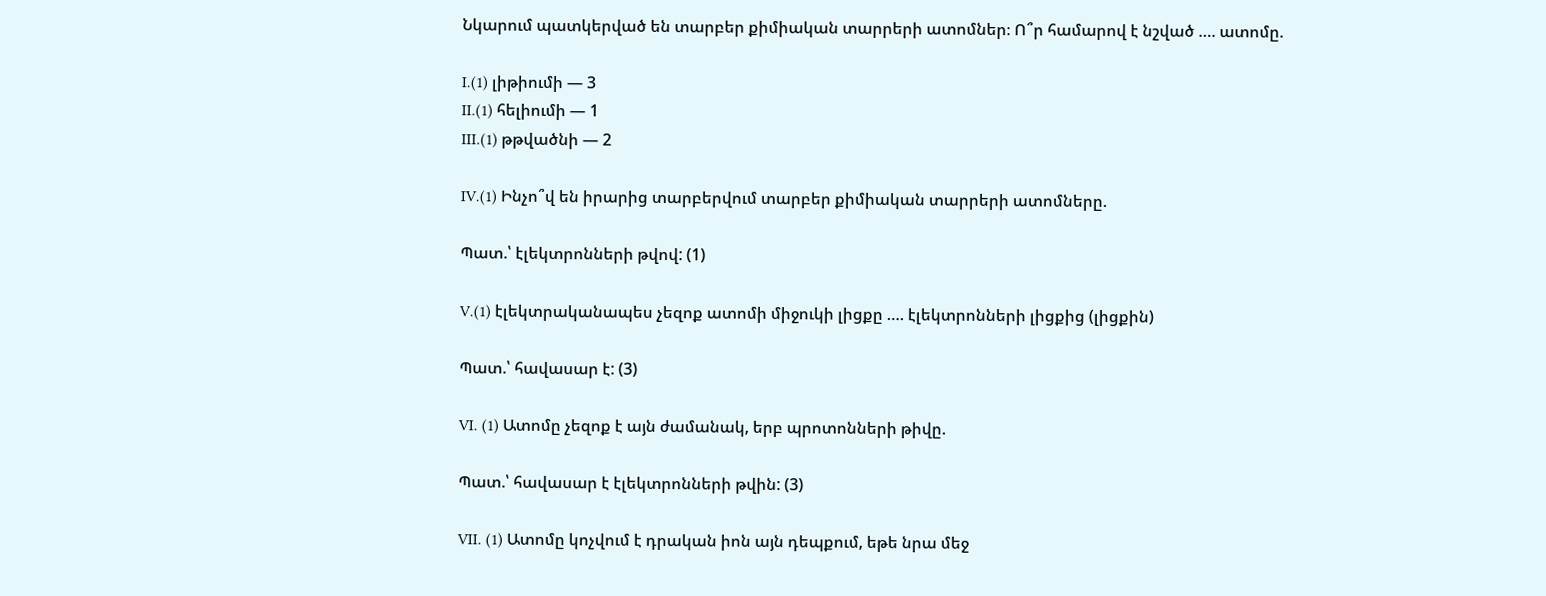Նկարում պատկերված են տարբեր քիմիական տարրերի ատոմներ։ Ո՞ր համարով է նշված …. ատոմը.

I.(1) լիթիումի — 3
II.(1) հելիումի — 1
III.(1) թթվածնի — 2

IV.(1) Ինչո՞վ են իրարից տարբերվում տարբեր քիմիական տարրերի ատոմները.

Պատ.՝ էլեկտրոնների թվով: (1)

V.(1) էլեկտրականապես չեզոք ատոմի միջուկի լիցքը …. էլեկտրոնների լիցքից (լիցքին)

Պատ.՝ հավասար է: (3)

VI. (1) Ատոմը չեզոք է այն ժամանակ, երբ պրոտոնների թիվը.

Պատ.՝ հավասար է էլեկտրոնների թվին: (3)

VII. (1) Ատոմը կոչվում է դրական իոն այն դեպքում, եթե նրա մեջ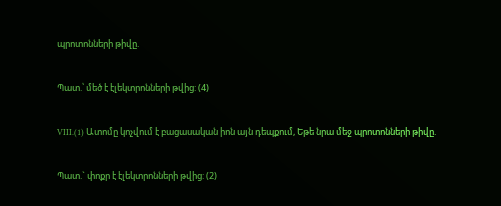պրոտոնների թիվը.

Պատ.՝ մեծ է էլեկտրոնների թվից: (4)

VIII.(1) Ատոմը կոչվում է բացասական իոն այն դեպքում, Եթե նրա մեջ պրոտոնների թիվը.

Պատ.` փոքր է էլեկտրոնների թվից: (2)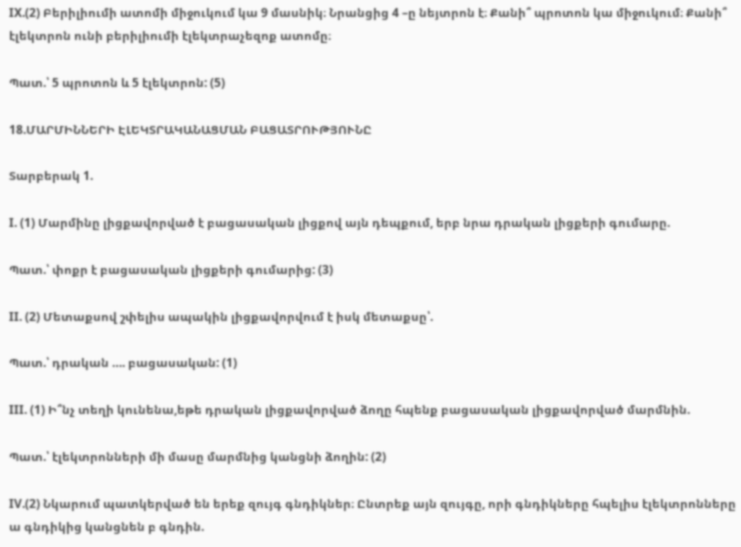IX.(2) Բերիլիումի ատոմի միջուկում կա 9 մասնիկ։ Նրանցից 4 –ը նեյտրոն է։ Քանի՞ պրոտոն կա միջուկում։ Քանի՞ էլեկտրոն ունի բերիլիումի էլեկտրաչեզոք ատոմը։

Պատ.՝ 5 պրոտոն և 5 էլեկտրոն: (5)

18.ՄԱՐՄԻՆՆԵՐԻ ԷԼԵԿՏՐԱԿԱՆԱՑՄԱՆ ԲԱՑԱՏՐՈՒԹՅՈՒՆԸ

Տարբերակ 1.

I. (1) Մարմինը լիցքավորված է բացասական լիցքով այն դեպքում, երբ նրա դրական լիցքերի գումարը.

Պատ.՝ փոքր է բացասական լիցքերի գումարից: (3)

II. (2) Մետաքսով շփելիս ապակին լիցքավորվում է իսկ մետաքսը՝.

Պատ.՝ դրական …. բացասական: (1)

III. (1) Ի՞նչ տեղի կունենա,եթե դրական լիցքավորված ձողը հպենք բացասական լիցքավորված մարմնին.

Պատ.՝ էլեկտրոնների մի մասը մարմնից կանցնի ձողին: (2)

IV.(2) Նկարում պատկերված են երեք զույգ գնդիկներ։ Ընտրեք այն զույգը, որի գնդիկները հպելիս էլեկտրոնները ա գնդիկից կանցնեն բ գնդին.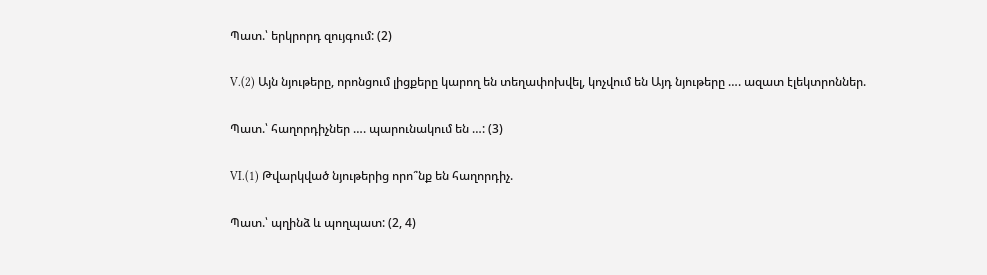Պատ.՝ երկրորդ զույգում: (2)

V.(2) Այն նյութերը, որոնցում լիցքերը կարող են տեղափոխվել, կոչվում են Այդ նյութերը …. ազատ էլեկտրոններ.

Պատ.՝ հաղորդիչներ …. պարունակում են …: (3)

VI.(1) Թվարկված նյութերից որո՞նք են հաղորդիչ.

Պատ.՝ պղինձ և պողպատ: (2, 4)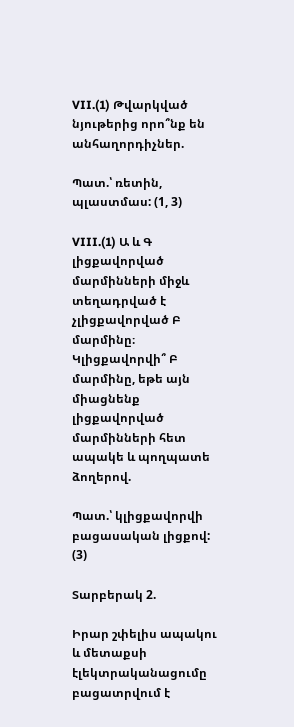VII.(1) Թվարկված նյութերից որո՞նք են անհաղորդիչներ.

Պատ.՝ ռետին, պլաստմաս: (1, 3)

VIII.(1) Ա և Գ լիցքավորված մարմինների միջև տեղադրված է չլիցքավորված Բ մարմինը։ Կլիցքավորվի՞ Բ մարմինը, եթե այն միացնենք լիցքավորված մարմինների հետ ապակե և պողպատե ձողերով.

Պատ.՝ կլիցքավորվի բացասական լիցքով: (3)

Տարբերակ 2.

Իրար շփելիս ապակու և մետաքսի էլեկտրականացումը բացատրվում է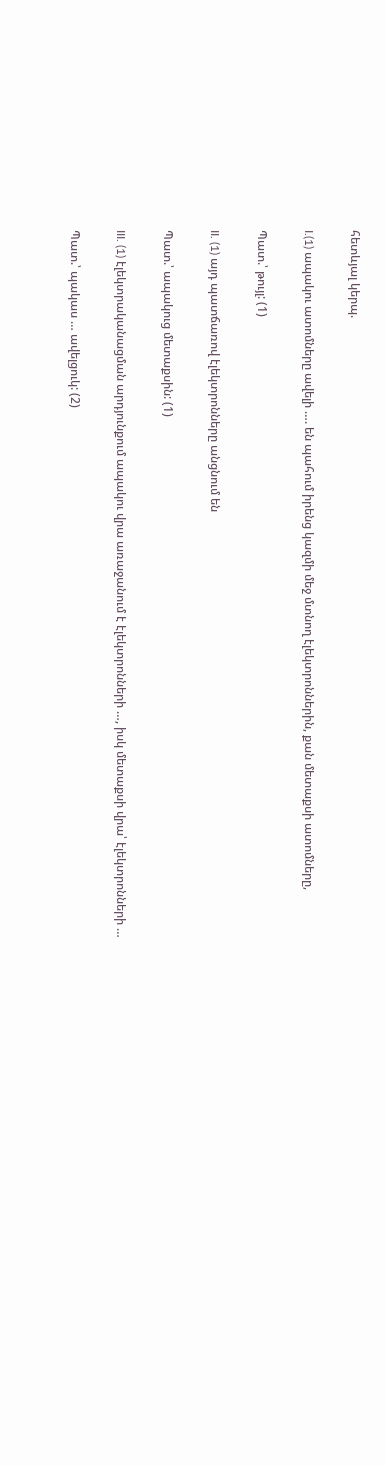հետևյալ կերպ.

I.(1) ապակու ատոմները ավելի …. են պահում իրենց կազմի մեջ մտնող էլեկտրոններին, քան մետաքսի ատոմները,

Պատ.՝ թույլ: (1)

II. (1) այդ պատճառով էլեկտրոնները անցնում են

Պատ.՝ ապակուց մետաքսին: (1)

III. (1) էլեկտրականացման արդյունքում ապակու վրա առաջանում է էլեկտրոնների …, իսկ մետաքսի վրա՝ էլեկտրոնների …

Պատ.՝ պակաս … ավելցուկ: (2)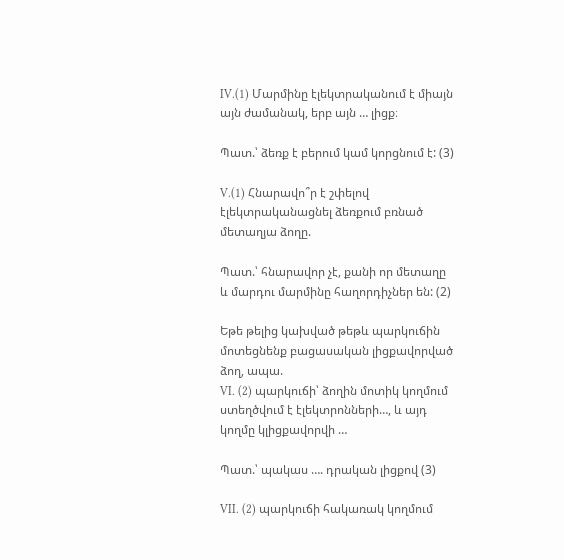IV.(1) Մարմինը էլեկտրականում է միայն այն ժամանակ, երբ այն … լիցք։

Պատ.՝ ձեռք է բերում կամ կորցնում է: (3)

V.(1) Հնարավո՞ր է շփելով էլեկտրականացնել ձեռքում բռնած մետաղյա ձողը.

Պատ.՝ հնարավոր չէ, քանի որ մետաղը և մարդու մարմինը հաղորդիչներ են: (2)

Եթե թելից կախված թեթև պարկուճին մոտեցնենք բացասական լիցքավորված ձող, ապա.
VI. (2) պարկուճի՝ ձողին մոտիկ կողմում ստեղծվում է էլեկտրոնների…, և այդ կողմը կլիցքավորվի …

Պատ.՝ պակաս …. դրական լիցքով (3)

VII. (2) պարկուճի հակառակ կողմում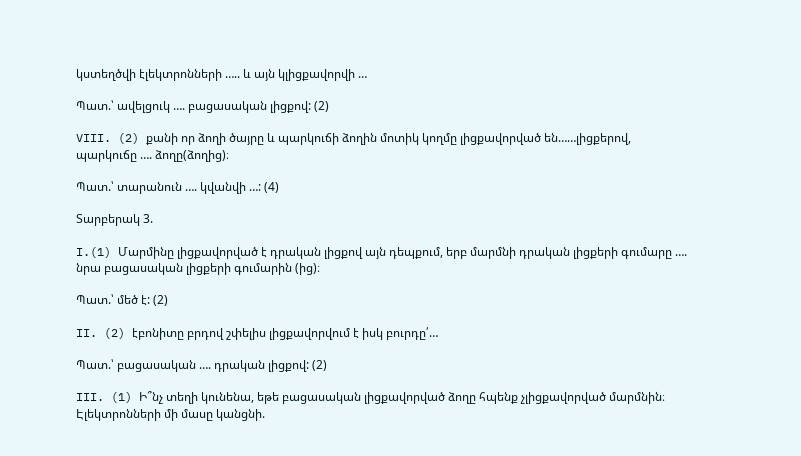կստեղծվի էլեկտրոնների ….. և այն կլիցքավորվի …

Պատ.՝ ավելցուկ …. բացասական լիցքով: (2)

VIII. (2) քանի որ ձողի ծայրը և պարկուճի ձողին մոտիկ կողմը լիցքավորված են……լիցքերով, պարկուճը …. ձողը(ձողից)։

Պատ.՝ տարանուն …. կվանվի …: (4)

Տարբերակ 3.

I.(1) Մարմինը լիցքավորված է դրական լիցքով այն դեպքում, երբ մարմնի դրական լիցքերի գումարը …. նրա բացասական լիցքերի գումարին (ից)։

Պատ.՝ մեծ է: (2)

II. (2) էբոնիտը բրդով շփելիս լիցքավորվում է իսկ բուրդը՛…

Պատ.՝ բացասական …. դրական լիցքով: (2)

III. (1) Ի՞նչ տեղի կունենա, եթե բացասական լիցքավորված ձողը հպենք չլիցքավորված մարմնին։ Էլեկտրոնների մի մասը կանցնի.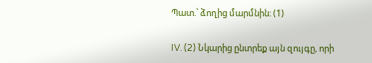Պատ.՝ ձողից մարմնին: (1)

IV. (2) Նկարից ընտրեք այն զույգը, որի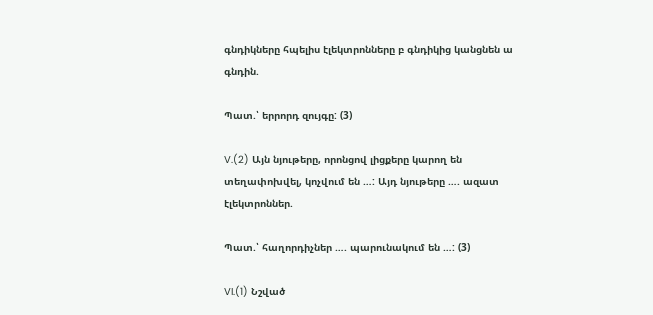գնդիկները հպելիս էլեկտրոնները բ գնդիկից կանցնեն ա գնդին.

Պատ.՝ երրորդ զույգը: (3)

V.(2) Այն նյութերը, որոնցով լիցքերը կարող են տեղափոխվել, կոչվում են …: Այդ նյութերը …. ազատ էլեկտրոններ.

Պատ.՝ հաղորդիչներ …. պարունակում են …: (3)

VI.(1) Նշված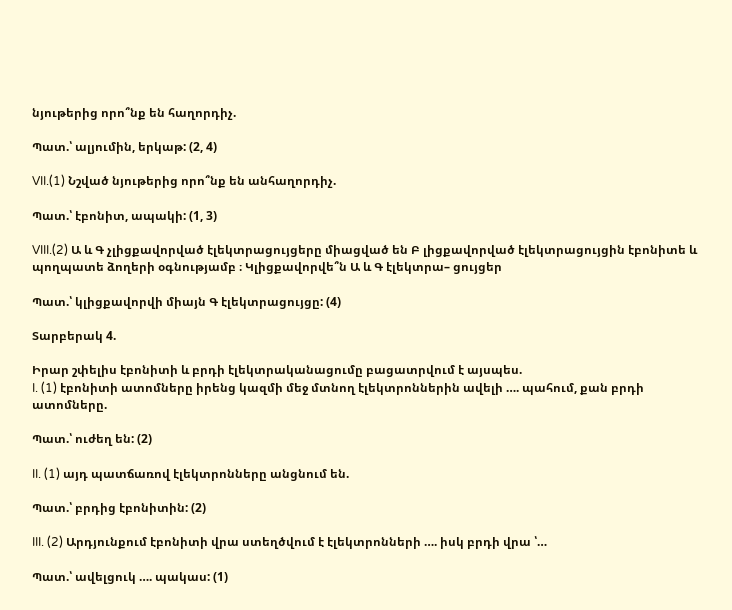նյութերից որո՞նք են հաղորդիչ.

Պատ.՝ ալյումին, երկաթ: (2, 4)

VII.(1) Նշված նյութերից որո՞նք են անհաղորդիչ.

Պատ.՝ էբոնիտ, ապակի: (1, 3)

VIII.(2) Ա և Գ չլիցքավորված էլեկտրացույցերը միացված են Բ լիցքավորված էլեկտրացույցին էբոնիտե և պողպատե ձողերի օգնությամբ ։ Կլիցքավորվե՞ն Ա և Գ էլեկտրա– ցույցեր

Պատ.՝ կլիցքավորվի միայն Գ էլեկտրացույցը: (4)

Տարբերակ 4.

Իրար շփելիս էբոնիտի և բրդի էլեկտրականացումը բացատրվում է այսպես.
I. (1) էբոնիտի ատոմները իրենց կազմի մեջ մտնող էլեկտրոններին ավելի …. պահում, քան բրդի ատոմները.

Պատ.՝ ուժեղ են: (2)

II. (1) այդ պատճառով էլեկտրոնները անցնում են.

Պատ.՝ բրդից էբոնիտին: (2)

III. (2) Արդյունքում էբոնիտի վրա ստեղծվում է էլեկտրոնների …. իսկ բրդի վրա ՝…

Պատ.՝ ավելցուկ …. պակաս: (1)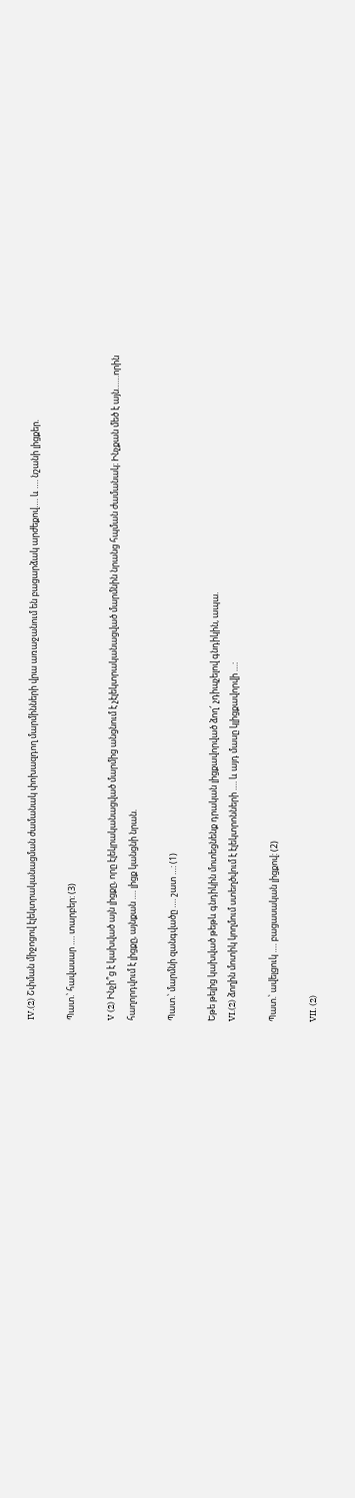IV.(2) Շփման միջոցով էլեկտրականացման ժամանակ փոխազդող մարմինների վրա առաջանում են բացարձակ արժեքով…. և …. նշանի լիցքեր.

Պատ.՝ հավասար …. տարբեր: (3)

V (2) Ինչի՞ց է կախված այն լիցքը, որը էլեկրականացված մարմից անցնում է չէլեկտրականացված մարմնին նրանց հպման ժամանակ։ Ինչքան մեծ է այն……որին հաղորդվում է լիցքը, այնքան …. լիցք կանցնի նրան.

Պատ.՝ մարմնի զանգվածը …. շատ …: (1)

Եթե թելից կախված թեթև գնդիկին մոտեցնենք դրական լիցքավորված ձող՜ չդիպչելով գնդիկին, ապա.
VI.(2) ձողին մոտիկ կողմում ստեղծվում է էլեկտրոնների …. և այդ մասը կլիցքավորվի …:

Պատ.՝ ավելցուկ …. բացասական լիցքով: (2)

VII. (2)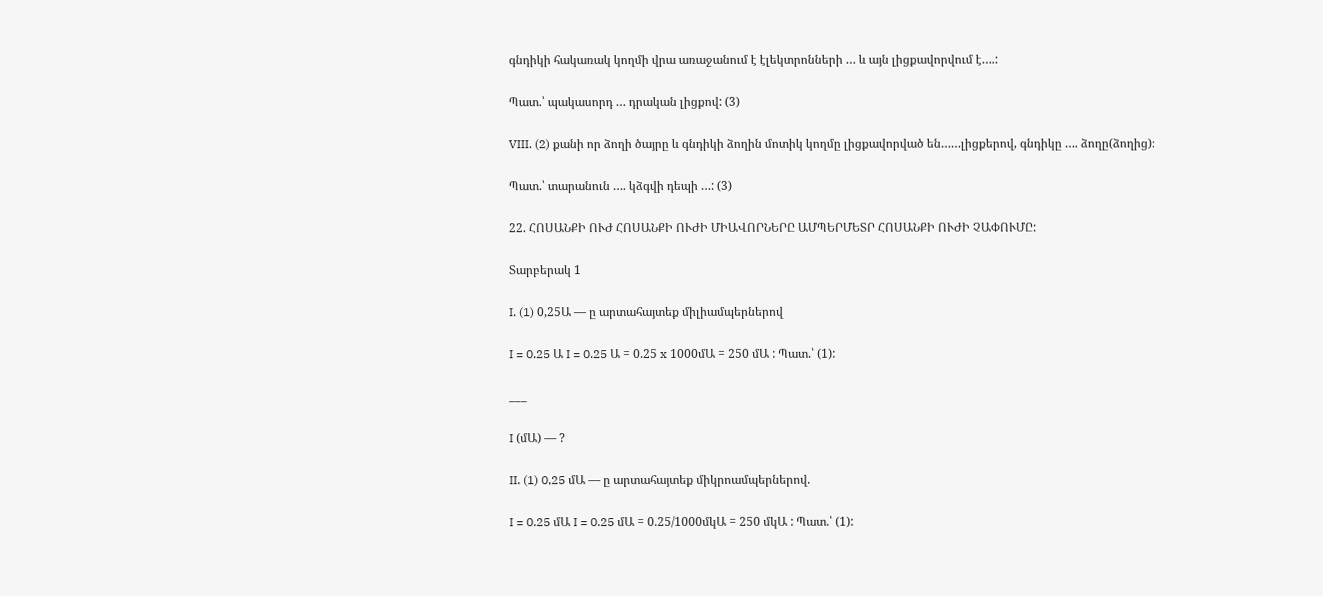գնդիկի հակառակ կողմի վրա առաջանում է էլեկտրոնների … և այն լիցքավորվում է….:

Պատ.՝ պակասորդ … դրական լիցքով: (3)

VIII. (2) քանի որ ձողի ծայրը և գնդիկի ձողին մոտիկ կողմը լիցքավորված են……լիցքերով, գնդիկը …. ձողը(ձողից)։

Պատ.՝ տարանուն …. կձգվի դեպի …: (3)

22. ՀՈՍԱՆՔԻ ՈՒԺ ՀՈՍԱՆՔԻ ՈՒԺԻ ՄԻԱՎՈՐՆԵՐԸ ԱՄՊԵՐՄԵՏՐ ՀՈՍԱՆՔԻ ՈՒԺԻ ՉԱՓՈՒՄԸ:

Տարբերակ 1

I. (1) 0,25Ա — ը արտահայտեք միլիամպերներով

I = 0.25 Ա I = 0.25 Ա = 0.25 x 1000մԱ = 250 մԱ : Պատ.՝ (1):

___

I (մԱ) — ?

II. (1) 0,25 մԱ — ը արտահայտեք միկրոամպերներով.

I = 0.25 մԱ I = 0.25 մԱ = 0.25/1000մկԱ = 250 մկԱ : Պատ.՝ (1):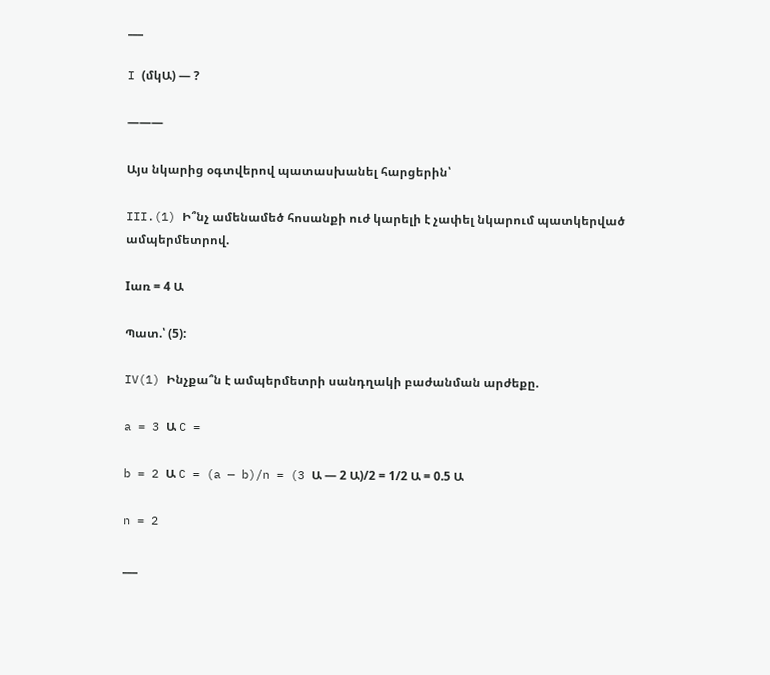___

I (մկԱ) — ?

———

Այս նկարից օգտվերով պատասխանել հարցերին՝

III.(1) Ի՞նչ ամենամեծ հոսանքի ուժ կարելի է չափել նկարում պատկերված ամպերմետրով.

Iառ = 4 Ա

Պատ.՝ (5):

IV(1) Ինչքա՞ն է ամպերմետրի սանդղակի բաժանման արժեքը.

a = 3 Ա C =

b = 2 Ա C = (a — b)/n = (3 Ա — 2 Ա)/2 = 1/2 Ա = 0.5 Ա

n = 2

___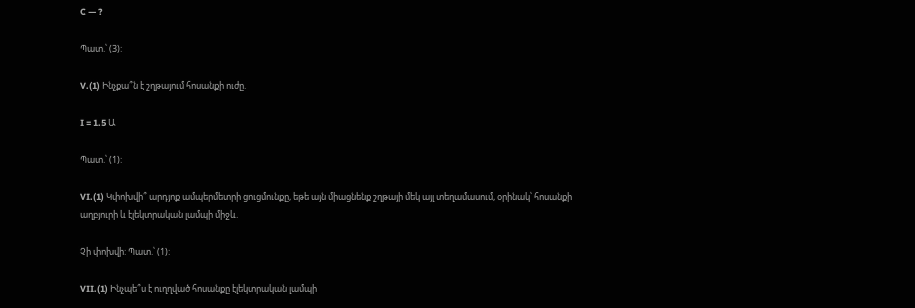C — ?

Պատ.՝ (3):

V.(1) Ինչքա՞ն է շղթայում հոսանքի ուժը.

I = 1.5 Ա

Պատ.՝ (1):

VI.(1) Կփոխվի՞ արդյոք ամպերմետրի ցուցմունքը, եթե այն միացնենք շղթայի մեկ այլ տեղամասում, օրինակ՝ հոսանքի աղբյուրի և էլեկտրական լամպի միջև.

Չի փոխվի: Պատ.՝ (1):

VII.(1) Ինչպե՞ս է ուղղված հոսանքը էլեկտրական լամպի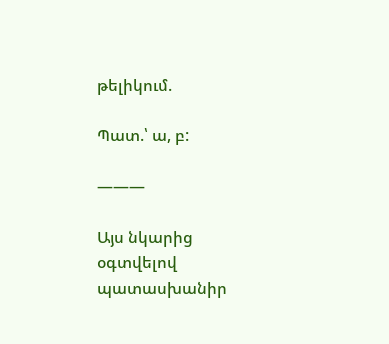թելիկում.

Պատ.՝ ա, բ:

———

Այս նկարից օգտվելով պատասխանիր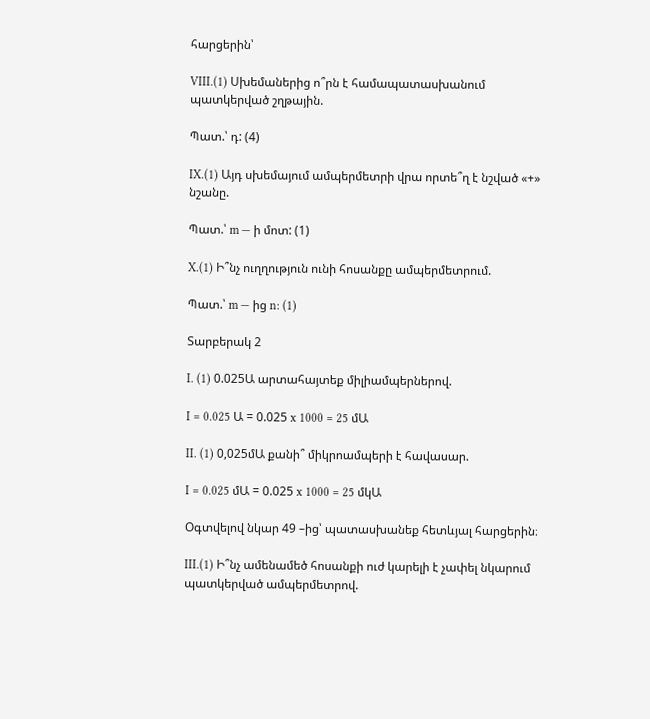հարցերին՝

VIII.(1) Սխեմաներից ո՞րն է համապատասխանում պատկերված շղթային.

Պատ.՝ դ: (4)

IX.(1) Այդ սխեմայում ամպերմետրի վրա որտե՞ղ է նշված «+» նշանը.

Պատ.՝ m — ի մոտ: (1)

X.(1) Ի՞նչ ուղղություն ունի հոսանքը ամպերմետրում.

Պատ.՝ m — ից n: (1)

Տարբերակ 2

I. (1) 0.025Ա արտահայտեք միլիամպերներով.

I = 0.025 Ա = 0.025 x 1000 = 25 մԱ

II. (1) 0,025մԱ քանի՞ միկրոամպերի է հավասար.

I = 0.025 մԱ = 0.025 x 1000 = 25 մկԱ

Օգտվելով նկար 49 –ից՝ պատասխանեք հետևյալ հարցերին։

III.(1) Ի՞նչ ամենամեծ հոսանքի ուժ կարելի է չափել նկարում պատկերված ամպերմետրով.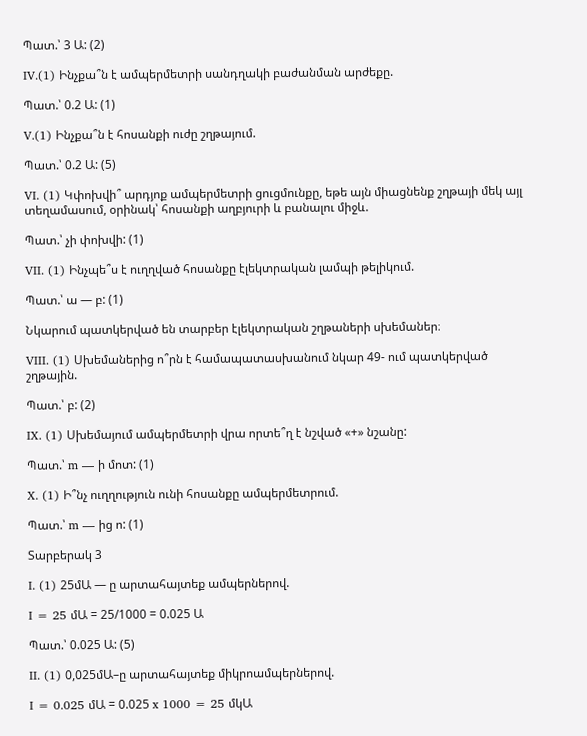Պատ.՝ 3 Ա: (2)

IV.(1) Ինչքա՞ն է ամպերմետրի սանդղակի բաժանման արժեքը.

Պատ.՝ 0.2 Ա: (1)

V.(1) Ինչքա՞ն է հոսանքի ուժը շղթայում.

Պատ.՝ 0.2 Ա: (5)

VI. (1) Կփոխվի՞ արդյոք ամպերմետրի ցուցմունքը, եթե այն միացնենք շղթայի մեկ այլ տեղամասում, օրինակ՝ հոսանքի աղբյուրի և բանալու միջև.

Պատ.՝ չի փոխվի: (1)

VII. (1) Ինչպե՞ս է ուղղված հոսանքը էլեկտրական լամպի թելիկում.

Պատ.՝ ա — բ: (1)

Նկարում պատկերված են տարբեր էլեկտրական շղթաների սխեմաներ։

VIII. (1) Սխեմաներից ո՞րն է համապատասխանում նկար 49- ում պատկերված շղթային.

Պատ.՝ բ: (2)

IX. (1) Սխեմայում ամպերմետրի վրա որտե՞ղ է նշված «+» նշանը:

Պատ.՝ m — ի մոտ: (1)

X. (1) Ի՞նչ ուղղություն ունի հոսանքը ամպերմետրում.

Պատ.՝ m — ից ո: (1)

Տարբերակ 3

I. (1) 25մԱ — ը արտահայտեք ամպերներով.

I = 25 մԱ = 25/1000 = 0.025 Ա

Պատ.՝ 0.025 Ա: (5)

II. (1) 0,025մԱ–ը արտահայտեք միկրոամպերներով.

I = 0.025 մԱ = 0.025 x 1000 = 25 մկԱ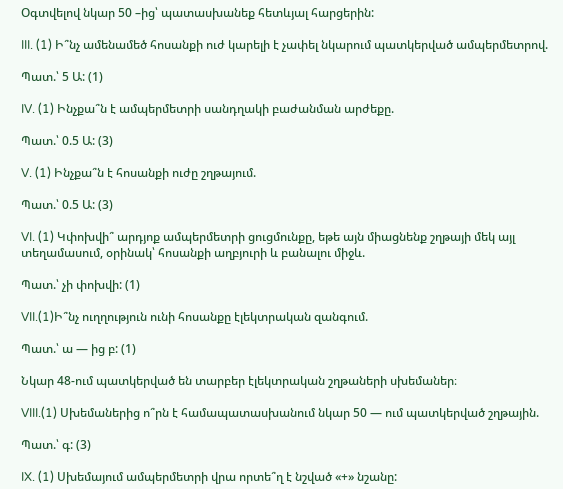Օգտվելով նկար 50 –ից՝ պատասխանեք հետևյալ հարցերին:

III. (1) Ի՞նչ ամենամեծ հոսանքի ուժ կարելի է չափել նկարում պատկերված ամպերմետրով.

Պատ.՝ 5 Ա: (1)

IV. (1) Ինչքա՞ն է ամպերմետրի սանդղակի բաժանման արժեքը.

Պատ.՝ 0.5 Ա: (3)

V. (1) Ինչքա՞ն է հոսանքի ուժը շղթայում.

Պատ.՝ 0.5 Ա: (3)

VI. (1) Կփոխվի՞ արդյոք ամպերմետրի ցուցմունքը, եթե այն միացնենք շղթայի մեկ այլ տեղամասում, օրինակ՝ հոսանքի աղբյուրի և բանալու միջև.

Պատ.՝ չի փոխվի: (1)

VII.(1)Ի՞նչ ուղղություն ունի հոսանքը էլեկտրական զանգում.

Պատ.՝ ա — ից բ: (1)

Նկար 48-ում պատկերված են տարբեր էլեկտրական շղթաների սխեմաներ։

VIII.(1) Սխեմաներից ո՞րն է համապատասխանում նկար 50 — ում պատկերված շղթային.

Պատ.՝ գ: (3)

IX. (1) Սխեմայում ամպերմետրի վրա որտե՞ղ է նշված «+» նշանը: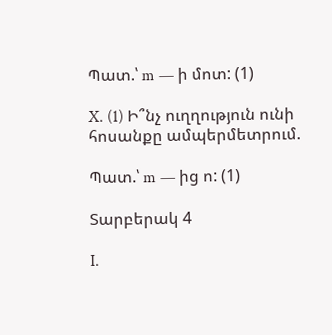Պատ.՝ m — ի մոտ: (1)

X. (1) Ի՞նչ ուղղություն ունի հոսանքը ամպերմետրում.

Պատ.՝ m — ից ո: (1)

Տարբերակ 4

I.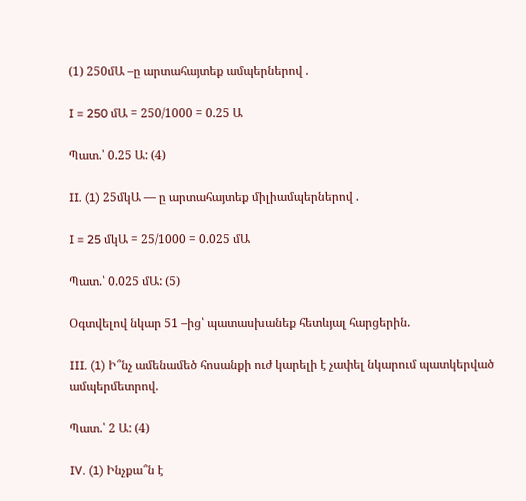(1) 250մԱ –ը արտահայտեք ամպերներով .

I = 250 մԱ = 250/1000 = 0.25 Ա

Պատ.՝ 0.25 Ա: (4)

II. (1) 25մկԱ — ը արտահայտեք միլիամպերներով .

I = 25 մկԱ = 25/1000 = 0.025 մԱ

Պատ.՝ 0.025 մԱ: (5)

Օգտվելով նկար 51 –ից՝ պատասխանեք հետևյալ հարցերին.

III. (1) Ի՞նչ ամենամեծ հոսանքի ուժ կարելի է չափել նկարում պատկերված ամպերմետրով.

Պատ.՝ 2 Ա: (4)

IV. (1) Ինչքա՞ն է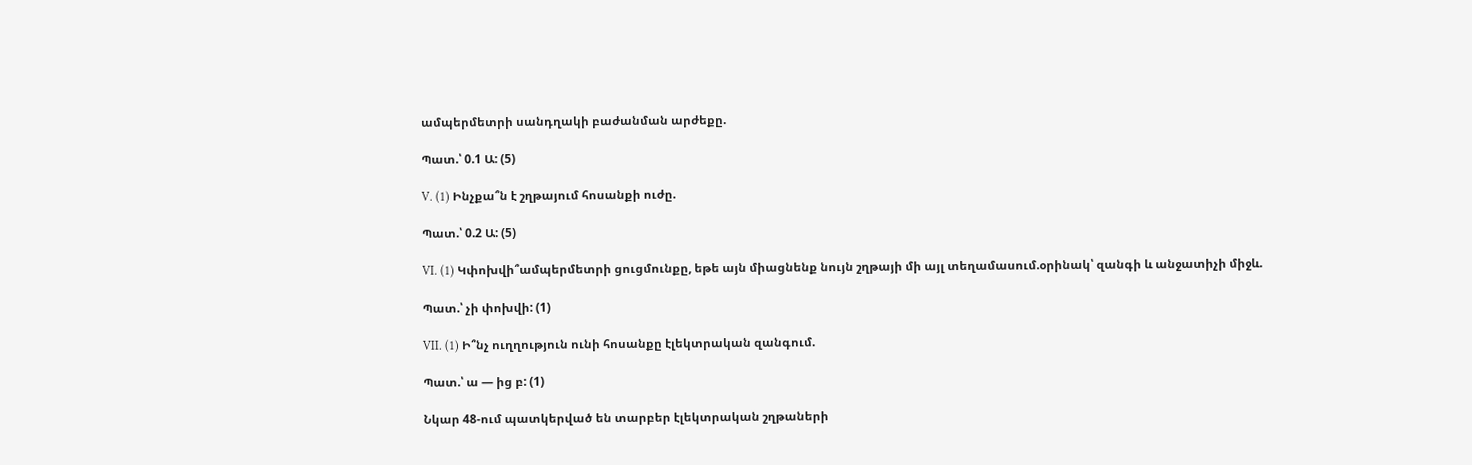ամպերմետրի սանդղակի բաժանման արժեքը.

Պատ.՝ 0.1 Ա: (5)

V. (1) Ինչքա՞ն է շղթայում հոսանքի ուժը.

Պատ.՝ 0.2 Ա: (5)

VI. (1) Կփոխվի՞ամպերմետրի ցուցմունքը, եթե այն միացնենք նույն շղթայի մի այլ տեղամասում.օրինակ՝ զանգի և անջատիչի միջև.

Պատ.՝ չի փոխվի: (1)

VII. (1) Ի՞նչ ուղղություն ունի հոսանքը էլեկտրական զանգում.

Պատ.՝ ա — ից բ: (1)

Նկար 48-ում պատկերված են տարբեր էլեկտրական շղթաների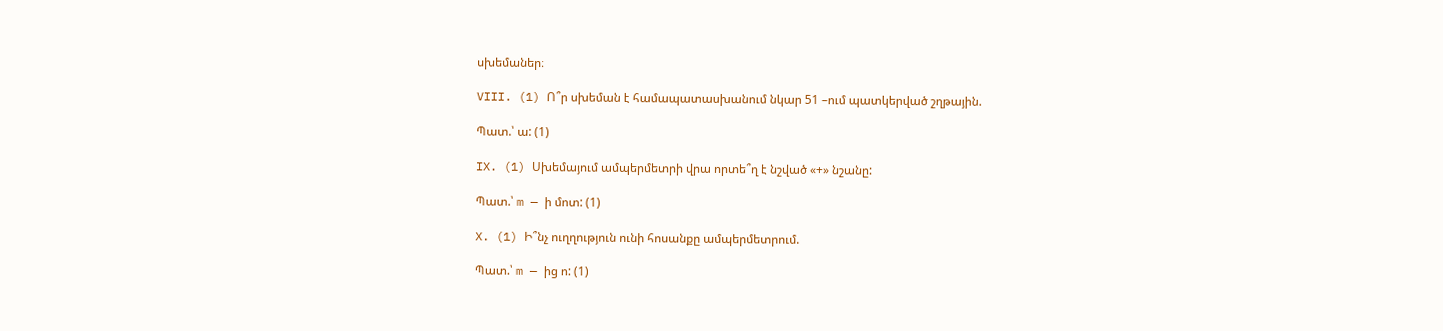սխեմաներ։

VIII. (1) Ո՞ր սխեման է համապատասխանում նկար 51 –ում պատկերված շղթային.

Պատ.՝ ա: (1)

IX. (1) Սխեմայում ամպերմետրի վրա որտե՞ղ է նշված «+» նշանը:

Պատ.՝ m — ի մոտ: (1)

X. (1) Ի՞նչ ուղղություն ունի հոսանքը ամպերմետրում.

Պատ.՝ m — ից ո: (1)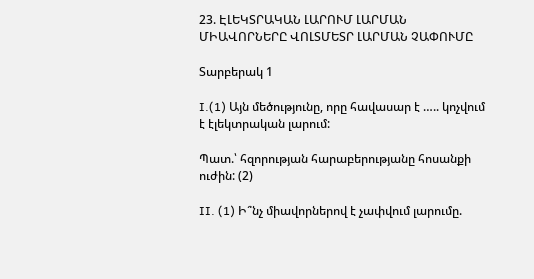23. ԷԼԵԿՏՐԱԿԱՆ ԼԱՐՈՒՄ ԼԱՐՄԱՆ ՄԻԱՎՈՐՆԵՐԸ ՎՈԼՏՄԵՏՐ ԼԱՐՄԱՆ ՉԱՓՈՒՄԸ

Տարբերակ 1

I.(1) Այն մեծությունը, որը հավասար է ….. կոչվում է էլեկտրական լարում:

Պատ.՝ հզորության հարաբերությանը հոսանքի ուժին: (2)

II. (1) Ի՞նչ միավորներով է չափվում լարումը.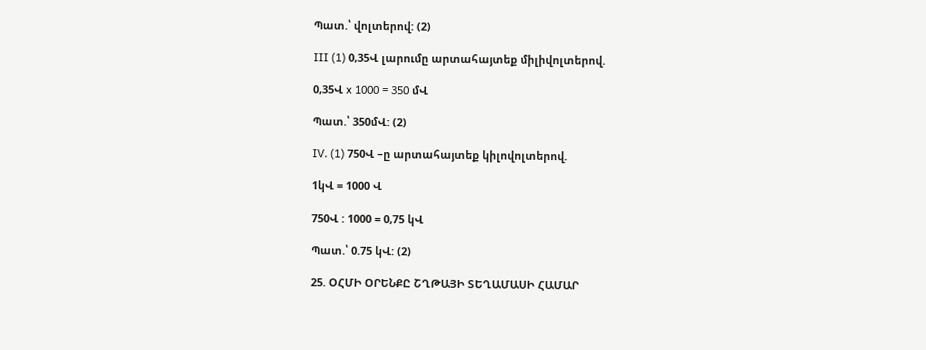Պատ.՝ վոլտերով: (2)

III (1) 0,35Վ լարումը արտահայտեք միլիվոլտերով.

0,35Վ x 1000 = 350 մՎ

Պատ.՝ 350մՎ: (2)

IV. (1) 750Վ –ը արտահայտեք կիլովոլտերով.

1կՎ = 1000 Վ

750Վ : 1000 = 0,75 կՎ

Պատ.՝ 0.75 կՎ: (2)

25. ՕՀՄԻ ՕՐԵՆՔԸ ՇՂԹԱՅԻ ՏԵՂԱՄԱՍԻ ՀԱՄԱՐ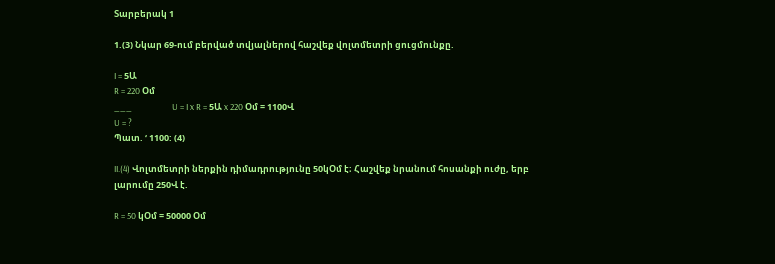Տարբերակ 1

1.(3) Նկար 69-ում բերված տվյալներով հաշվեք վոլտմետրի ցուցմունքը.

I = 5Ա
R = 220 Օմ
___                    U = I x R = 5Ա x 220 Օմ = 1100Վ
U = ?
Պատ. ‘ 1100: (4)

II.(4) Վոլտմետրի ներքին դիմադրությունը 50կՕմ է։ Հաշվեք նրանում հոսանքի ուժը, երբ լարումը 250Վ է.

R = 50 կՕմ = 50000 Օմ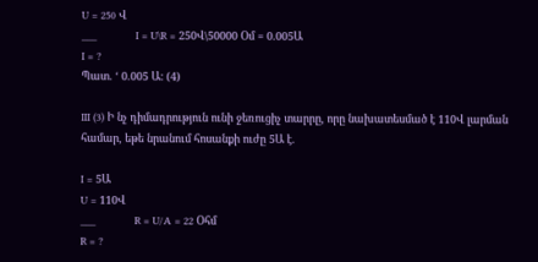U = 250 Վ
___             I = U\R = 250Վ\50000 Օմ = 0.005Ա
I = ?
Պատ. ‘ 0.005 Ա: (4)

III (3) Ի նչ դիմադրություն ունի ջեռուցիչ տարրը, որը նախատեսմած է 110Վ լարման համար, եթե նրանում հոսանքի ուժը 5Ա է.

I = 5Ա
U = 110Վ
___             R = U/A = 22 Օհմ
R = ?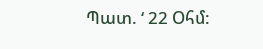Պատ. ‘ 22 Օհմ: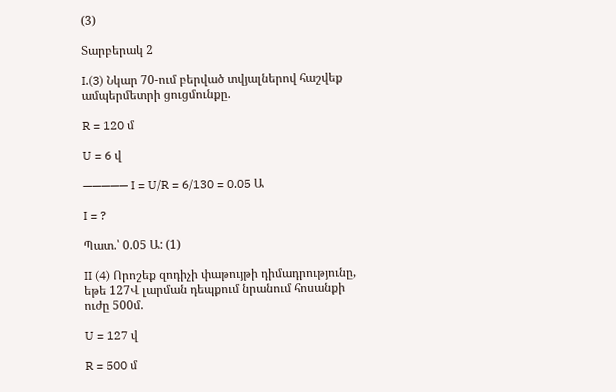(3)

Տարբերակ 2

I.(3) Նկար 70-ում բերված տվյալներով հաշվեք ամպերմետրի ցուցմունքը.

R = 120 մ

U = 6 վ

————— I = U/R = 6/130 = 0.05 Ա

I = ?

Պատ.՝ 0.05 Ա: (1)

II (4) Որոշեք զոդիչի փաթույթի դիմադրությունը, եթե 127Վ լարման դեպքում նրանում հոսանքի ուժը 500մ.

U = 127 վ

R = 500 մ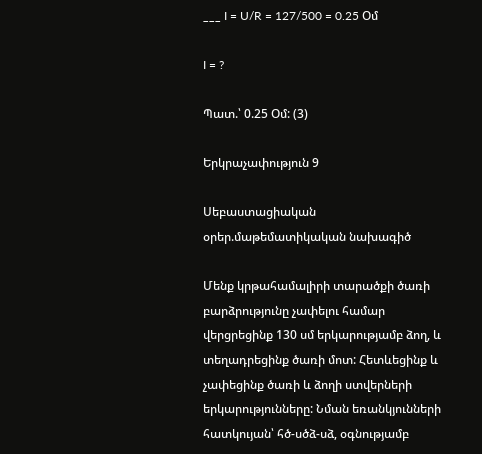___ I = U/R = 127/500 = 0.25 Օմ

I = ?

Պատ.՝ 0.25 Օմ: (3)

Երկրաչափություն 9

Սեբաստացիական օրեր.մաթեմատիկական նախագիծ

Մենք կրթահամալիրի տարածքի ծառի բարձրությունը չափելու համար վերցրեցինք 130 սմ երկարությամբ ձող, և տեղադրեցինք ծառի մոտ: Հետևեցինք և չափեցինք ծառի և ձողի ստվերների երկարությունները: Նման եռանկյունների հատկույան՝ հծ-սծձ-սձ, օգնությամբ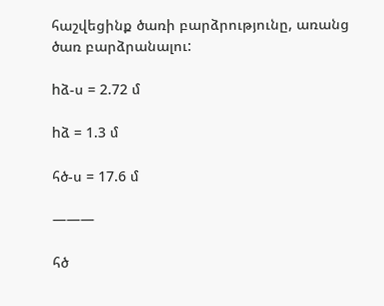հաշվեցինք ծառի բարձրությունը, առանց ծառ բարձրանալու:

hձ-ս = 2.72 մ

hձ = 1.3 մ

հծ-ս = 17.6 մ

———

հծ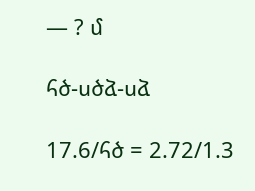— ? մ

հծ-սծձ-սձ

17.6/հծ = 2.72/1.3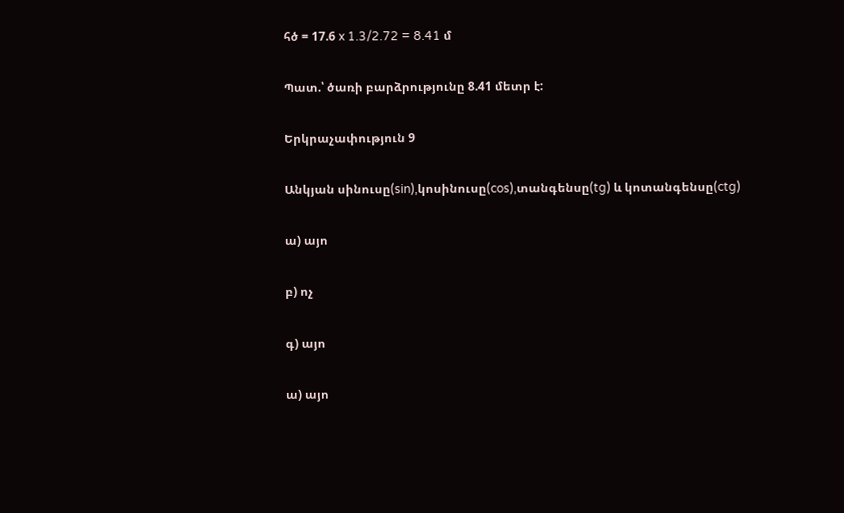հծ = 17.6 x 1.3/2.72 = 8.41 մ

Պատ.՝ ծառի բարձրությունը 8.41 մետր է:

Երկրաչափություն 9

Անկյան սինուսը(sin),կոսինուսը(cos),տանգենսը(tg) և կոտանգենսը(ctg)

ա) այո

բ) ոչ

գ) այո

ա) այո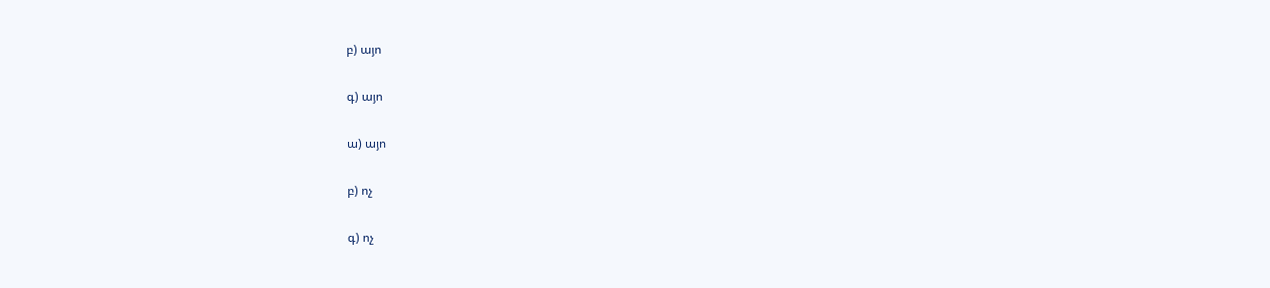բ) այո

գ) այո

ա) այո

բ) ոչ

գ) ոչ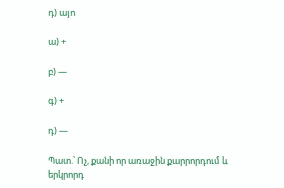դ) այո

ա) +

բ) —

գ) +

դ) —

Պատ.՝ Ոչ, քանի որ առաջին քարրորդում և երկրորդ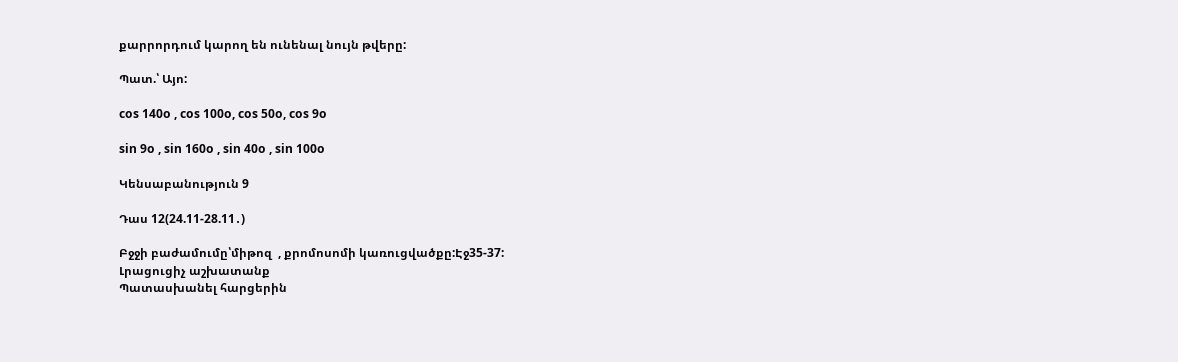քարրորդում կարող են ունենալ նույն թվերը:

Պատ.՝ Այո:

cos 140o , cos 100o, cos 50o, cos 9o

sin 9o , sin 160o , sin 40o , sin 100o

Կենսաբանություն 9

Դաս 12(24.11-28.11․)

Բջջի բաժամումը՝միթոզ  , քրոմոսոմի կառուցվածքը:Էջ35-37:
Լրացուցիչ աշխատանք
Պատասխանել հարցերին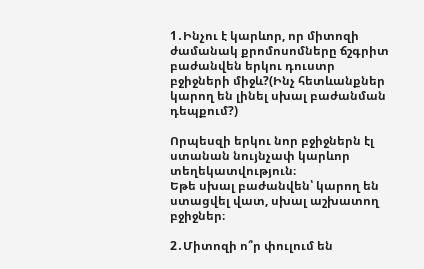1․Ինչու է կարևոր, որ միտոզի ժամանակ քրոմոսոմները ճշգրիտ բաժանվեն երկու դուստր բջիջների միջև?(Ինչ հետևանքներ կարող են լինել սխալ բաժանման դեպքում?)

Որպեսզի երկու նոր բջիջներն էլ ստանան նույնչափ կարևոր տեղեկատվություն։
Եթե սխալ բաժանվեն՝ կարող են ստացվել վատ, սխալ աշխատող բջիջներ։

2․Միտոզի ո՞ր փուլում են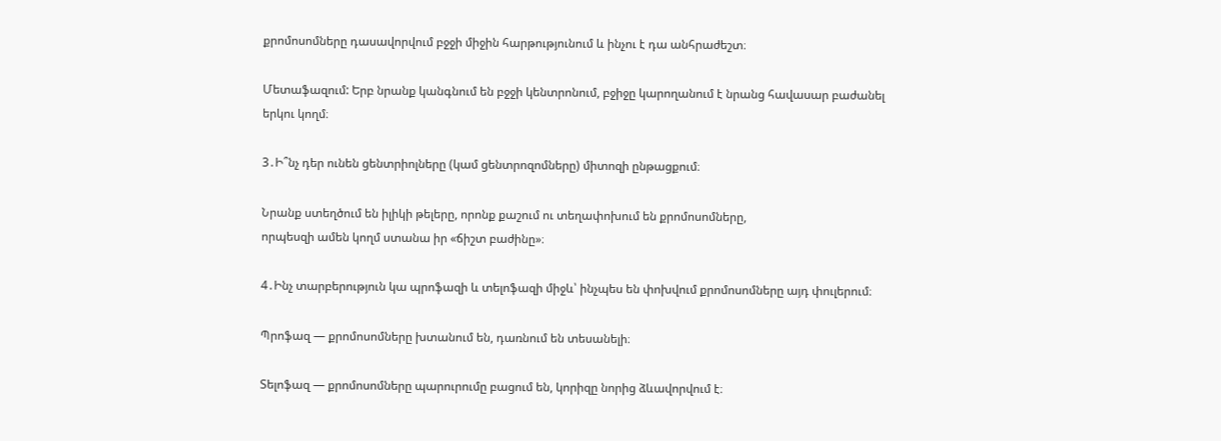քրոմոսոմները դասավորվում բջջի միջին հարթությունում և ինչու է դա անհրաժեշտ։

Մետաֆազում: Երբ նրանք կանգնում են բջջի կենտրոնում, բջիջը կարողանում է նրանց հավասար բաժանել երկու կողմ։

3․Ի՞նչ դեր ունեն ցենտրիոլները (կամ ցենտրոզոմները) միտոզի ընթացքում։

Նրանք ստեղծում են իլիկի թելերը, որոնք քաշում ու տեղափոխում են քրոմոսոմները,
որպեսզի ամեն կողմ ստանա իր «ճիշտ բաժինը»։

4․Ինչ տարբերություն կա պրոֆազի և տելոֆազի միջև՝ ինչպես են փոխվում քրոմոսոմները այդ փուլերում։

Պրոֆազ — քրոմոսոմները խտանում են, դառնում են տեսանելի։

Տելոֆազ — քրոմոսոմները պարուրումը բացում են, կորիզը նորից ձևավորվում է։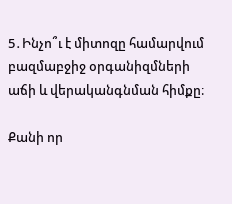5․Ինչո՞ւ է միտոզը համարվում բազմաբջիջ օրգանիզմների աճի և վերականգնման հիմքը։

Քանի որ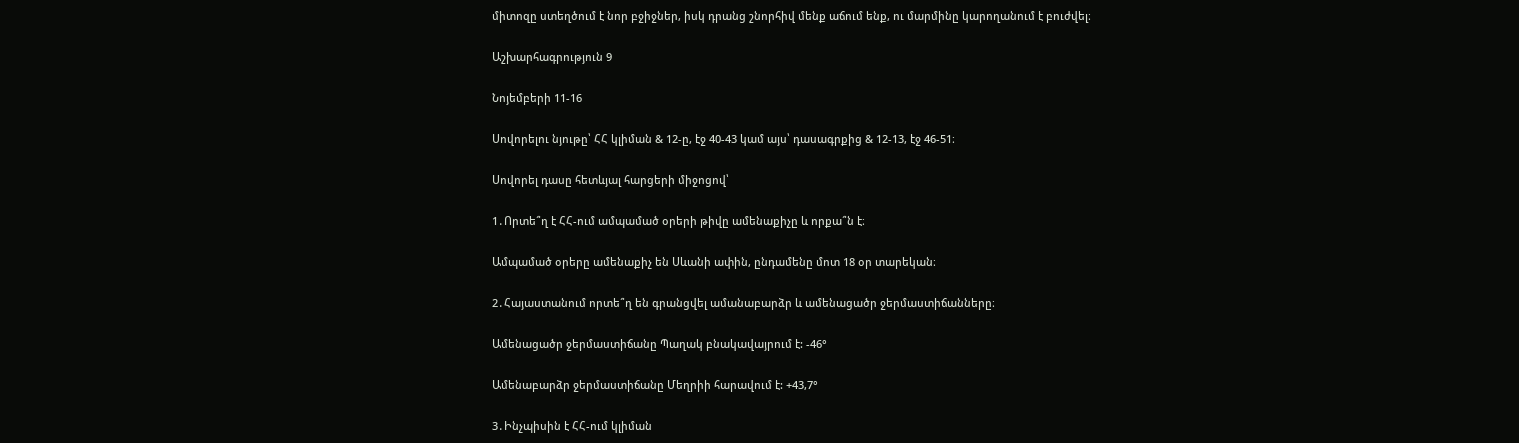միտոզը ստեղծում է նոր բջիջներ, իսկ դրանց շնորհիվ մենք աճում ենք, ու մարմինը կարողանում է բուժվել։

Աշխարհագրություն 9

Նոյեմբերի 11-16

Սովորելու նյութը՝ ՀՀ կլիման & 12-ը, էջ 40-43 կամ այս՝ դասագրքից & 12-13, էջ 46-51։

Սովորել դասը հետևյալ հարցերի միջոցով՝

1․Որտե՞ղ է ՀՀ-ում ամպամած օրերի թիվը ամենաքիչը և որքա՞ն է։

Ամպամած օրերը ամենաքիչ են Սևանի ափին, ընդամենը մոտ 18 օր տարեկան։

2․Հայաստանում որտե՞ղ են գրանցվել ամանաբարձր և ամենացածր ջերմաստիճանները։

Ամենացածր ջերմաստիճանը Պաղակ բնակավայրում է: -46°

Ամենաբարձր ջերմաստիճանը Մեղրիի հարավում է: +43,7°

3․Ինչպիսին է ՀՀ-ում կլիման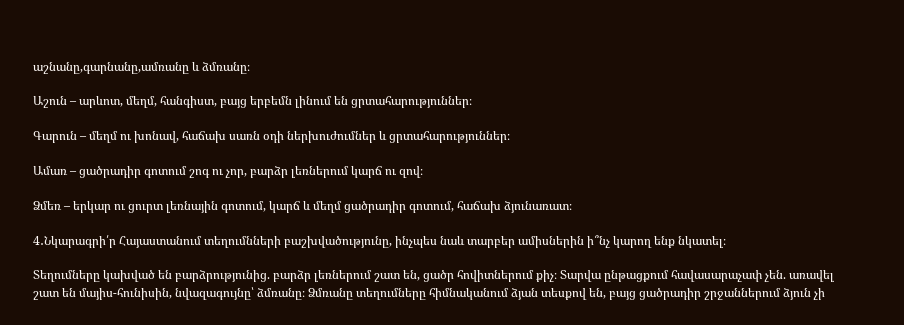աշնանը,գարնանը,ամռանը և ձմռանը։

Աշուն – արևոտ, մեղմ, հանգիստ, բայց երբեմն լինում են ցրտահարություններ։

Գարուն – մեղմ ու խոնավ, հաճախ սառն օդի ներխուժումներ և ցրտահարություններ։

Ամառ – ցածրադիր գոտում շոգ ու չոր, բարձր լեռներում կարճ ու զով։

Ձմեռ – երկար ու ցուրտ լեռնային գոտում, կարճ և մեղմ ցածրադիր գոտում, հաճախ ձյունառատ։

4․Նկարագրի՛ր Հայաստանում տեղումնների բաշխվածությունը, ինչպես նաև տարբեր ամիսներին ի՞նչ կարող ենք նկատել։

Տեղումները կախված են բարձրությունից. բարձր լեռներում շատ են, ցածր հովիտներում քիչ։ Տարվա ընթացքում հավասարաչափ չեն. առավել շատ են մայիս-հունիսին, նվազագույնը՝ ձմռանը։ Ձմռանը տեղումները հիմնականում ձյան տեսքով են, բայց ցածրադիր շրջաններում ձյուն չի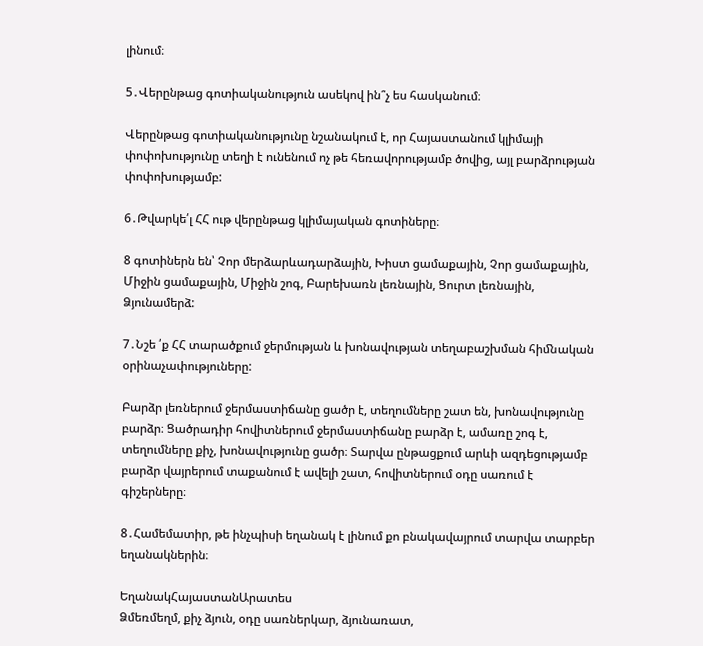լինում։

5․Վերընթաց գոտիականություն ասեկով ին՞չ ես հասկանում։

Վերընթաց գոտիականությունը նշանակում է, որ Հայաստանում կլիմայի փոփոխությունը տեղի է ունենում ոչ թե հեռավորությամբ ծովից, այլ բարձրության փոփոխությամբ:

6․Թվարկե՛լ ՀՀ ութ վերընթաց կլիմայական գոտիները։

8 գոտիներն են՝ Չոր մերձարևադարձային, Խիստ ցամաքային, Չոր ցամաքային, Միջին ցամաքային, Միջին շոգ, Բարեխառն լեռնային, Ցուրտ լեռնային, Ձյունամերձ:

7․Նշե ՛ք ՀՀ տարածքում ջերմության և խոնավության տեղաբաշխման հիﬓական
օրինաչափություները:

Բարձր լեռներում ջերմաստիճանը ցածր է, տեղումները շատ են, խոնավությունը բարձր։ Ցածրադիր հովիտներում ջերմաստիճանը բարձր է, ամառը շոգ է, տեղումները քիչ, խոնավությունը ցածր։ Տարվա ընթացքում արևի ազդեցությամբ բարձր վայրերում տաքանում է ավելի շատ, հովիտներում օդը սառում է գիշերները։

8․Համեմատիր, թե ինչպիսի եղանակ է լինում քո բնակավայրում տարվա տարբեր եղանակներին։

ԵղանակՀայաստանԱրատես
Ձմեռմեղմ, քիչ ձյուն, օդը սառներկար, ձյունառատ,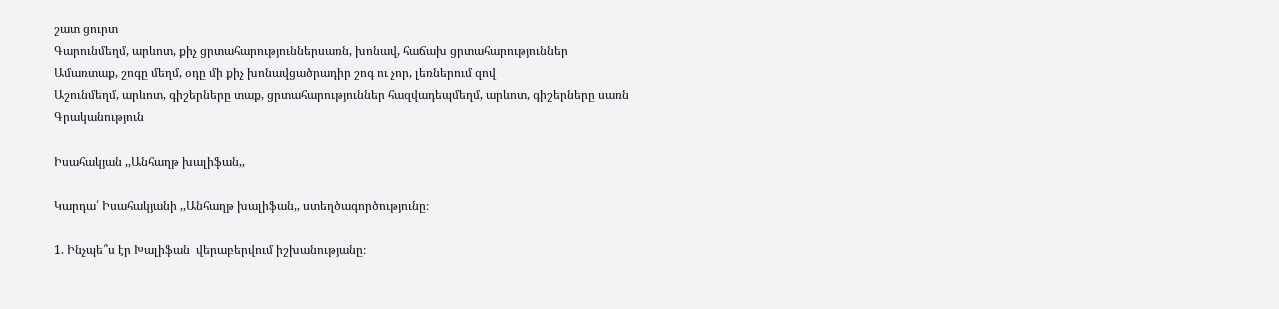շատ ցուրտ
Գարունմեղմ, արևոտ, քիչ ցրտահարություններսառն, խոնավ, հաճախ ցրտահարություններ
Ամառտաք, շոգը մեղմ, օդը մի քիչ խոնավցածրադիր շոգ ու չոր, լեռներում զով
Աշունմեղմ, արևոտ, գիշերները տաք, ցրտահարություններ հազվադեպմեղմ, արևոտ, գիշերները սառն
Գրականություն

Իսահակյան ,,Անհաղթ խալիֆան,,

Կարդա՛ Իսահակյանի ,,Անհաղթ խալիֆան,, ստեղծագործությունը։

1. Ինչպե՞ս էր Խալիֆան  վերաբերվում իշխանությանը։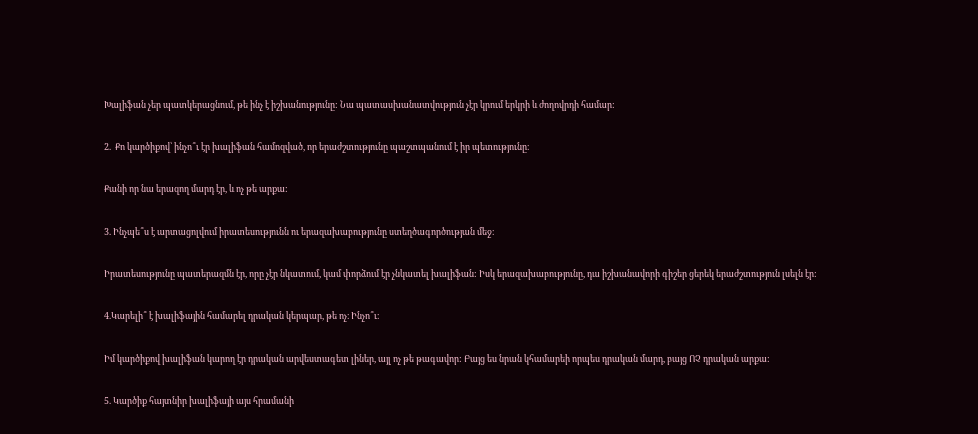Խալիֆան չեր պատկերացնում, թե ինչ է իշխանությունը: Նա պատասխանատվություն չէր կրում երկրի և ժողովրդի համար:

2.  Քո կարծիքով՝ ինչո՞ւ էր խալիֆան համոզված, որ երաժշտությունը պաշտպանում է իր պետությունը։

Քանի որ նա երազող մարդ էր, և ոչ թե արքա:

3. Ինչպե՞ս է արտացոլվում իրատեսությունն ու երազախաբությունը ստեղծագործության մեջ։

Իրատեսությունը պատերազմն էր, որը չէր նկատում, կամ փորձում էր չնկատել խալիֆան: Իսկ երազախաբությունը, դա իշխանավորի գիշեր ցերեկ երաժշտություն լսելն էր:

4.Կարելի՞ է խալիֆային համարել դրական կերպար, թե ոչ։ Ինչո՞ւ։

Իմ կարծիքով խալիֆան կարող էր դրական արվեստագետ լիներ, այլ ոչ թե թագավոր: Բայց ես նրան կհամարեի որպես դրական մարդ, բայց ՈՉ դրական արքա:

5. Կարծիք հայտնիր խալիֆայի այս հրամանի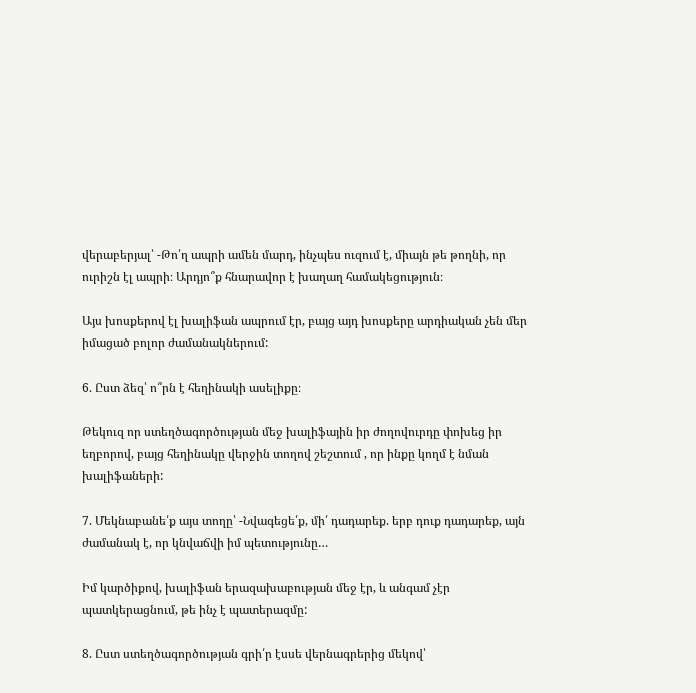վերաբերյալ՝ -Թո՛ղ ապրի ամեն մարդ, ինչպես ուզում է, միայն թե թողնի, որ ուրիշն էլ ապրի։ Արդյո՞ք հնարավոր է խաղաղ համակեցություն։

Այս խոսքերով էլ խալիֆան ապրում էր, բայց այդ խոսքերը արդիական չեն մեր իմացած բոլոր ժամանակներում:

6. Ըստ ձեզ՝ ո՞րն է հեղինակի ասելիքը։

Թեկուզ որ ստեղծագործության մեջ խալիֆային իր ժողովուրդը փոխեց իր եղբորով, բայց հեղինակը վերջին տողով շեշտում , որ ինքը կողմ է նման խալիֆաների:

7. Մեկնաբանե՛ք այս տողը՝ -Նվագեցե՛ք, մի՛ դադարեք. երբ դուք դադարեք, այն ժամանակ է, որ կնվաճվի իմ պետությունը…

Իմ կարծիքով, խալիֆան երազախաբության մեջ էր, և անգամ չէր պատկերացնում, թե ինչ է պատերազմը:

8. Ըստ ստեղծագործության գրի՛ր էսսե վերնագրերից մեկով՝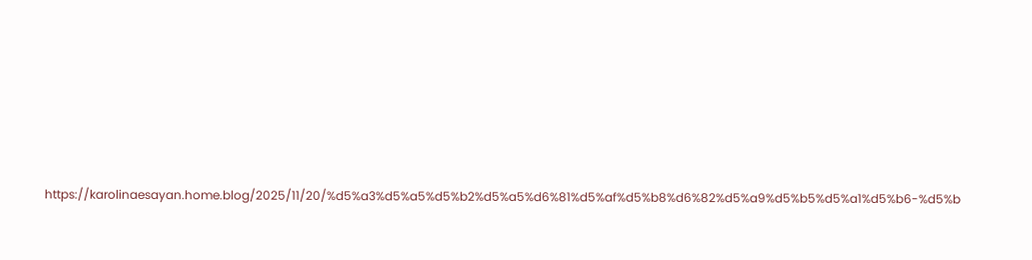https://karolinaesayan.home.blog/2025/11/20/%d5%a3%d5%a5%d5%b2%d5%a5%d6%81%d5%af%d5%b8%d6%82%d5%a9%d5%b5%d5%a1%d5%b6-%d5%b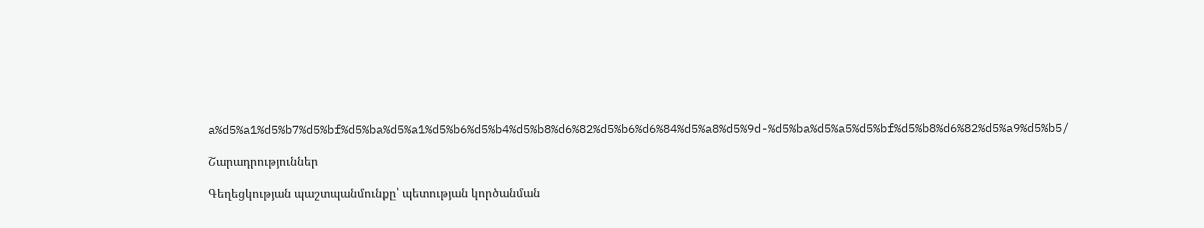a%d5%a1%d5%b7%d5%bf%d5%ba%d5%a1%d5%b6%d5%b4%d5%b8%d6%82%d5%b6%d6%84%d5%a8%d5%9d-%d5%ba%d5%a5%d5%bf%d5%b8%d6%82%d5%a9%d5%b5/

Շարադրություններ

Գեղեցկության պաշտպանմունքը՝ պետության կործանման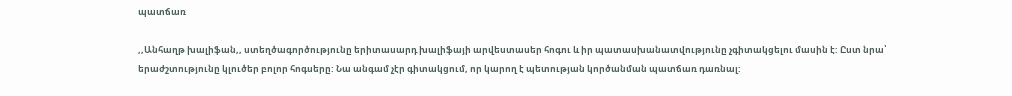պատճառ

,,Անհաղթ խալիֆան,, ստեղծագործությունը երիտասարդ խալիֆայի արվեստասեր հոգու և իր պատասխանատվությունը չգիտակցելու մասին է: Ըստ նրա՝ երաժշտությունը կլուծեր բոլոր հոգսերը: Նա անգամ չէր գիտակցում, որ կարող է պետության կործանման պատճառ դառնալ: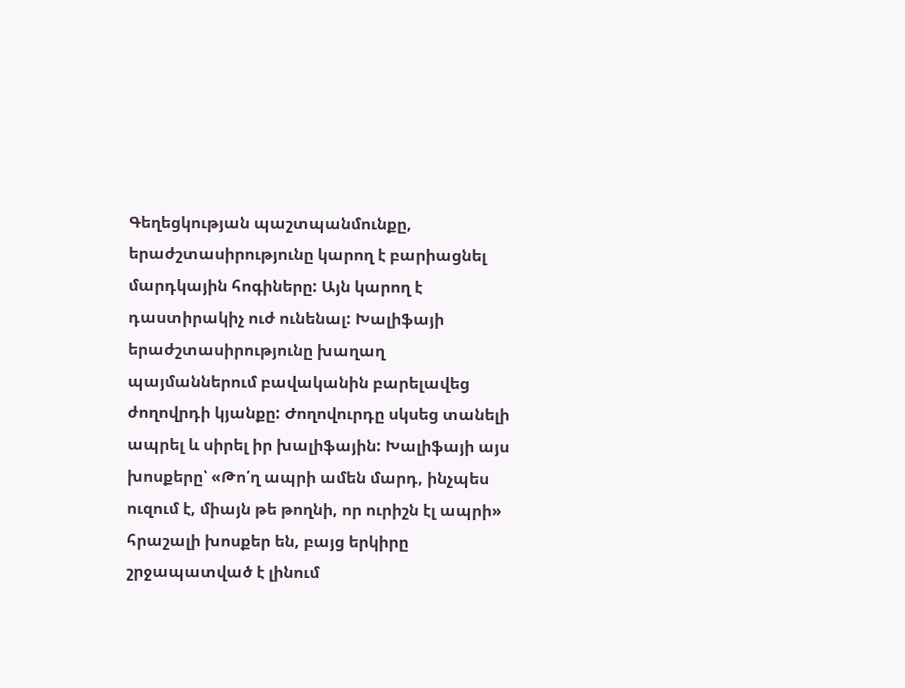Գեղեցկության պաշտպանմունքը, երաժշտասիրությունը կարող է բարիացնել մարդկային հոգիները: Այն կարող է դաստիրակիչ ուժ ունենալ: Խալիֆայի երաժշտասիրությունը խաղաղ պայմաններում բավականին բարելավեց ժողովրդի կյանքը: Ժողովուրդը սկսեց տանելի ապրել և սիրել իր խալիֆային: Խալիֆայի այս խոսքերը՝ «Թո՛ղ ապրի ամեն մարդ, ինչպես ուզում է, միայն թե թողնի, որ ուրիշն էլ ապրի» հրաշալի խոսքեր են, բայց երկիրը շրջապատված է լինում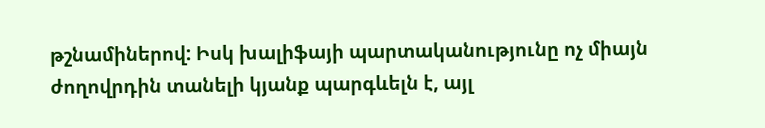թշնամիներով: Իսկ խալիֆայի պարտականությունը ոչ միայն ժողովրդին տանելի կյանք պարգևելն է, այլ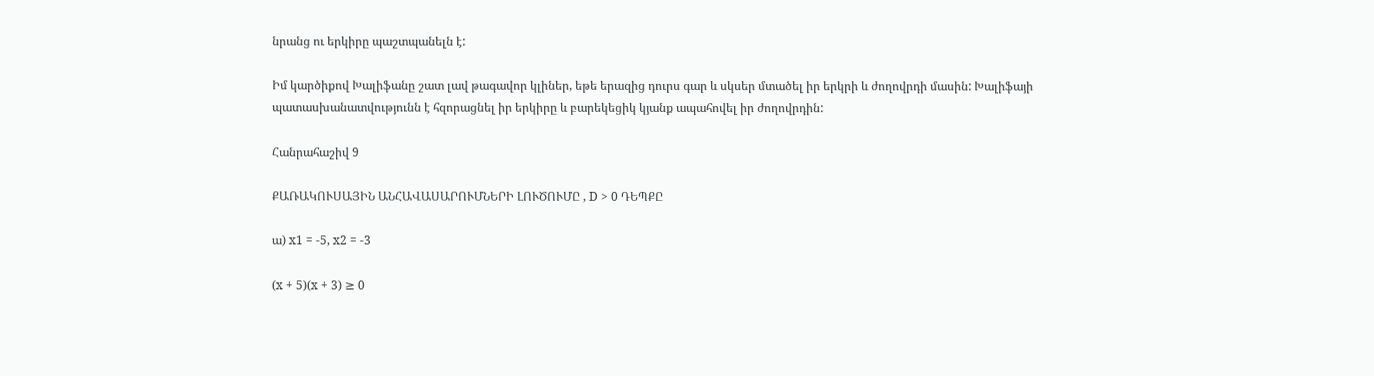նրանց ու երկիրը պաշտպանելն է:

Իմ կարծիքով Խալիֆանը շատ լավ թագավոր կլիներ, եթե երազից դուրս գար և սկսեր մտածել իր երկրի և ժողովրդի մասին: Խալիֆայի պատասխանատվությունն է հզորացնել իր երկիրը և բարեկեցիկ կյանք ապահովել իր ժողովրդին:

Հանրահաշիվ 9

ՔԱՌԱԿՈՒՍԱՅԻՆ ԱՆՀԱՎԱՍԱՐՈՒՄՆԵՐԻ ԼՈՒԾՈՒՄԸ , D > 0 ԴԵՊՔԸ

ա) x1 = -5, x2 = -3

(x + 5)(x + 3) ≥ 0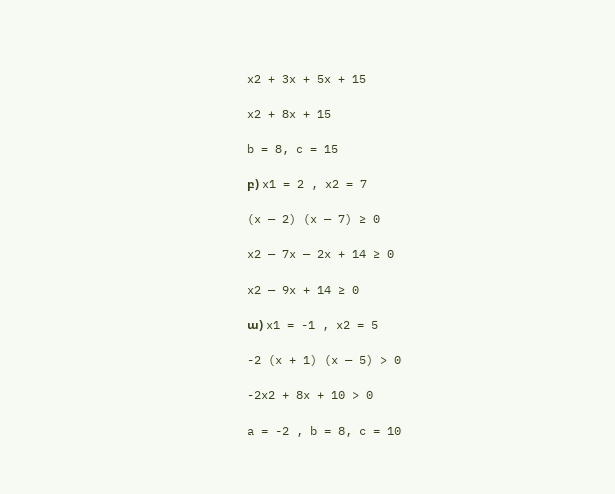x2 + 3x + 5x + 15

x2 + 8x + 15

b = 8, c = 15

բ) x1 = 2 , x2 = 7

(x — 2) (x — 7) ≥ 0

x2 — 7x — 2x + 14 ≥ 0

x2 — 9x + 14 ≥ 0

ա) x1 = -1 , x2 = 5

-2 (x + 1) (x — 5) > 0

-2x2 + 8x + 10 > 0

a = -2 , b = 8, c = 10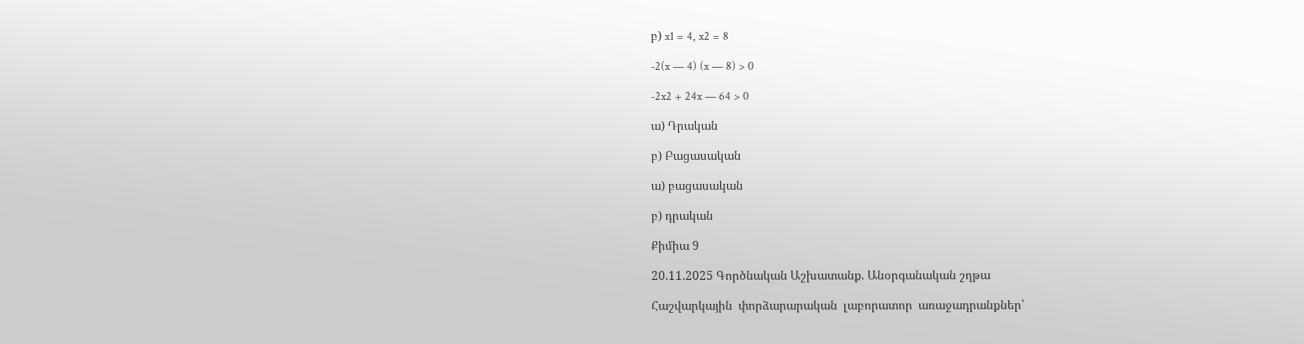բ) x1 = 4, x2 = 8

-2(x — 4) (x — 8) > 0

-2x2 + 24x — 64 > 0

ա) Դրական

բ) Բացասական

ա) բացասական

բ) դրական

Քիմիա 9

20.11.2025 Գործնական Աշխատանք. Անօրգանական շղթա

Հաշվարկային  փորձարարական  լաբորատոր  առաջադրանքներ՝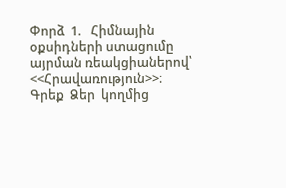Փորձ  1.   Հիմնային  օքսիդների ստացումը այրման ռեակցիաներով՝ <<Հրավառություն>>։ Գրեք  Ձեր  կողմից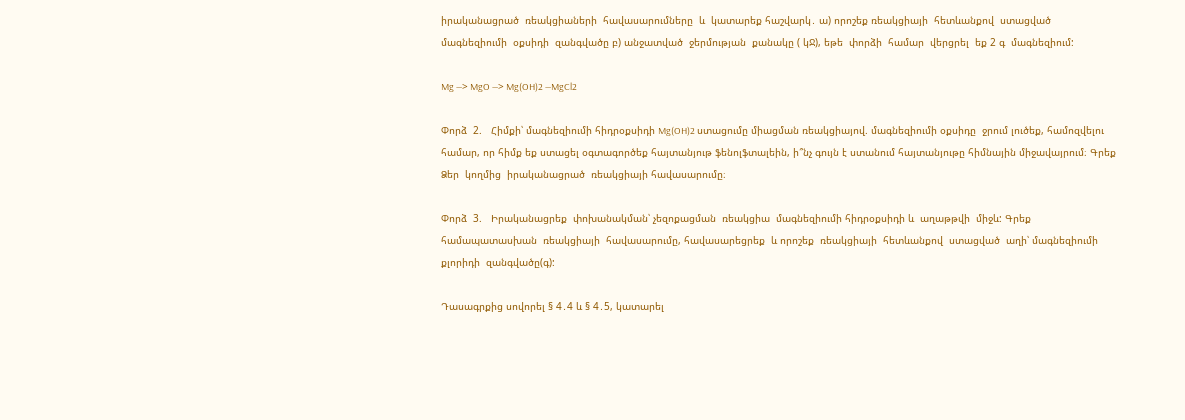իրականացրած  ռեակցիաների  հավասարումները  և  կատարեք հաշվարկ․ ա) որոշեք ռեակցիայի  հետևանքով  ստացված  մագնեզիումի  օքսիդի  զանգվածը բ) անջատված  ջերմության  քանակը ( կՋ), եթե  փորձի  համար  վերցրել  եք 2 գ  մագնեզիում:

Mg —> MgO —> Mg(OH)2 —MgCl2

Փորձ  2.   Հիմքի՝ մագնեզիումի հիդրօքսիդի Mg(OH)2 ստացումը միացման ռեակցիայով. մագնեզիումի օքսիդը  ջրում լուծեք, համոզվելու համար, որ հիմք եք ստացել օգտագործեք հայտանյութ ֆենոլֆտալեին, ի՞նչ գույն է ստանում հայտանյութը հիմնային միջավայրում։ Գրեք  Ձեր  կողմից  իրականացրած  ռեակցիայի հավասարումը։

Փորձ  3.   Իրականացրեք  փոխանակման՝ չեզոքացման  ռեակցիա  մագնեզիումի հիդրօքսիդի և  աղաթթվի  միջև: Գրեք  համապատասխան  ռեակցիայի  հավասարումը, հավասարեցրեք  և որոշեք  ռեակցիայի  հետևանքով  ստացված  աղի՝ մագնեզիումի քլորիդի  զանգվածը(գ):

Դասագրքից սովորել § 4․4 և § 4․5, կատարել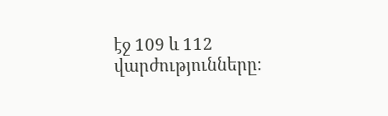էջ 109 և 112 վարժությունները։